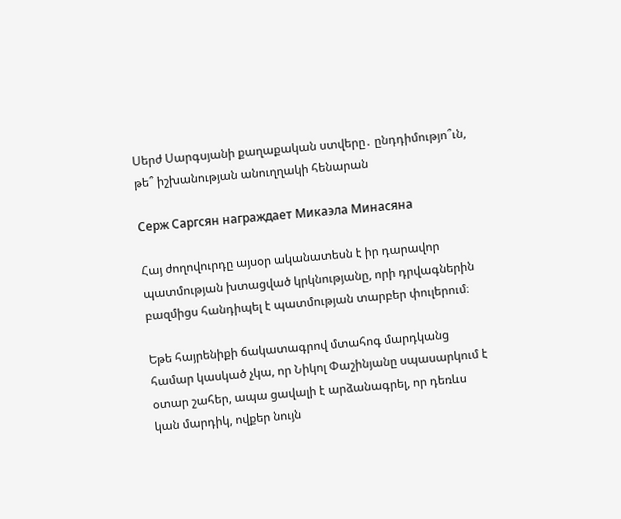Սերժ Սարգսյանի քաղաքական ստվերը․ ընդդիմությո՞ւն, թե՞ իշխանության անուղղակի հենարան

Серж Саргсян награждает Микаэла Минасяна

Հայ ժողովուրդը այսօր ականատեսն է իր դարավոր պատմության խտացված կրկնությանը, որի դրվագներին բազմիցս հանդիպել է պատմության տարբեր փուլերում։

Եթե հայրենիքի ճակատագրով մտահոգ մարդկանց համար կասկած չկա, որ Նիկոլ Փաշինյանը սպասարկում է օտար շահեր, ապա ցավալի է արձանագրել, որ դեռևս կան մարդիկ, ովքեր նույն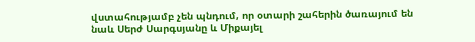վստահությամբ չեն պնդում, որ օտարի շահերին ծառայում են նաև Սերժ Սարգսյանը և Միքայել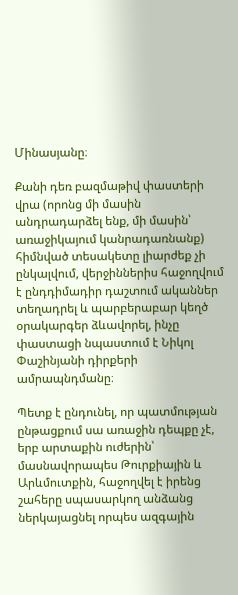Մինասյանը։

Քանի դեռ բազմաթիվ փաստերի վրա (որոնց մի մասին անդրադարձել ենք, մի մասին՝ առաջիկայում կանրադառնանք) հիմնված տեսակետը լիարժեք չի ընկալվում, վերջիններիս հաջողվում է ընդդիմադիր դաշտում ականներ տեղադրել և պարբերաբար կեղծ օրակարգեր ձևավորել, ինչը փաստացի նպաստում է Նիկոլ Փաշինյանի դիրքերի ամրապնդմանը։

Պետք է ընդունել, որ պատմության ընթացքում սա առաջին դեպքը չէ, երբ արտաքին ուժերին՝ մասնավորապես Թուրքիային և Արևմուտքին, հաջողվել է իրենց շահերը սպասարկող անձանց ներկայացնել որպես ազգային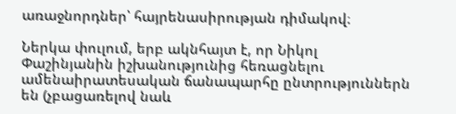առաջնորդներ՝ հայրենասիրության դիմակով։

Ներկա փուլում, երբ ակնհայտ է, որ Նիկոլ Փաշինյանին իշխանությունից հեռացնելու ամենաիրատեսական ճանապարհը ընտրություններն են (չբացառելով նաև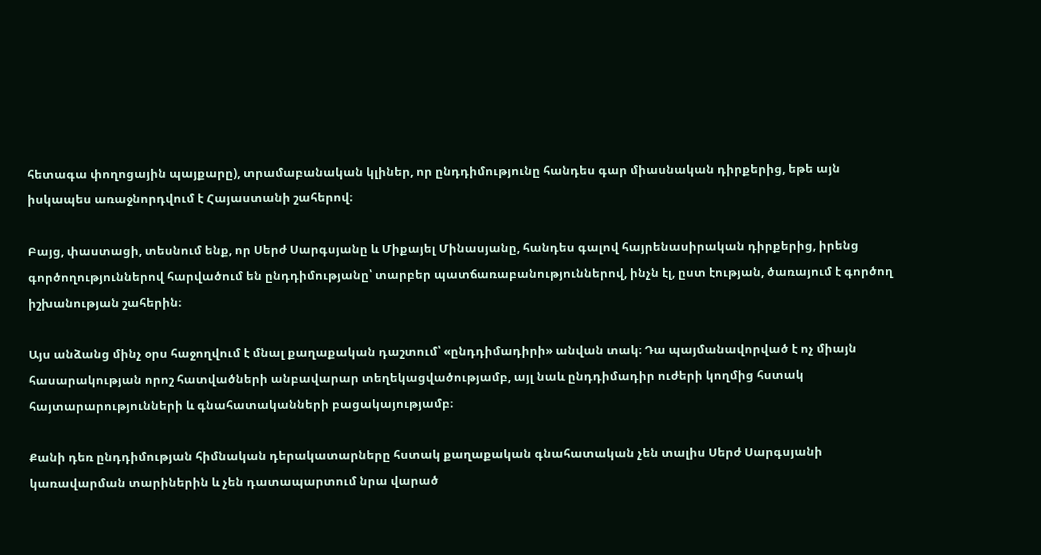հետագա փողոցային պայքարը), տրամաբանական կլիներ, որ ընդդիմությունը հանդես գար միասնական դիրքերից, եթե այն իսկապես առաջնորդվում է Հայաստանի շահերով։

Բայց, փաստացի, տեսնում ենք, որ Սերժ Սարգսյանը և Միքայել Մինասյանը, հանդես գալով հայրենասիրական դիրքերից, իրենց գործողություններով հարվածում են ընդդիմությանը՝ տարբեր պատճառաբանություններով, ինչն էլ, ըստ էության, ծառայում է գործող իշխանության շահերին։

Այս անձանց մինչ օրս հաջողվում է մնալ քաղաքական դաշտում՝ «ընդդիմադիրի» անվան տակ։ Դա պայմանավորված է ոչ միայն հասարակության որոշ հատվածների անբավարար տեղեկացվածությամբ, այլ նաև ընդդիմադիր ուժերի կողմից հստակ հայտարարությունների և գնահատականների բացակայությամբ։

Քանի դեռ ընդդիմության հիմնական դերակատարները հստակ քաղաքական գնահատական չեն տալիս Սերժ Սարգսյանի կառավարման տարիներին և չեն դատապարտում նրա վարած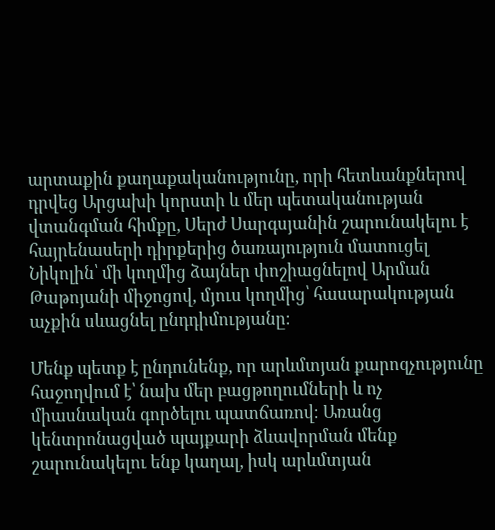արտաքին քաղաքականությունը, որի հետևանքներով դրվեց Արցախի կորստի և մեր պետականության վտանգման հիմքը, Սերժ Սարգսյանին շարունակելու է հայրենասերի դիրքերից ծառայություն մատուցել Նիկոլին՝ մի կողմից ձայներ փոշիացնելով Արման Թաթոյանի միջոցով, մյուս կողմից՝ հասարակության աչքին սևացնել ընդդիմությանը։

Մենք պետք է ընդունենք, որ արևմտյան քարոզչությունը հաջողվում է՝ նախ մեր բացթողումների և ոչ միասնական գործելու պատճառով։ Առանց կենտրոնացված պայքարի ձևավորման մենք շարունակելու ենք կաղալ, իսկ արևմտյան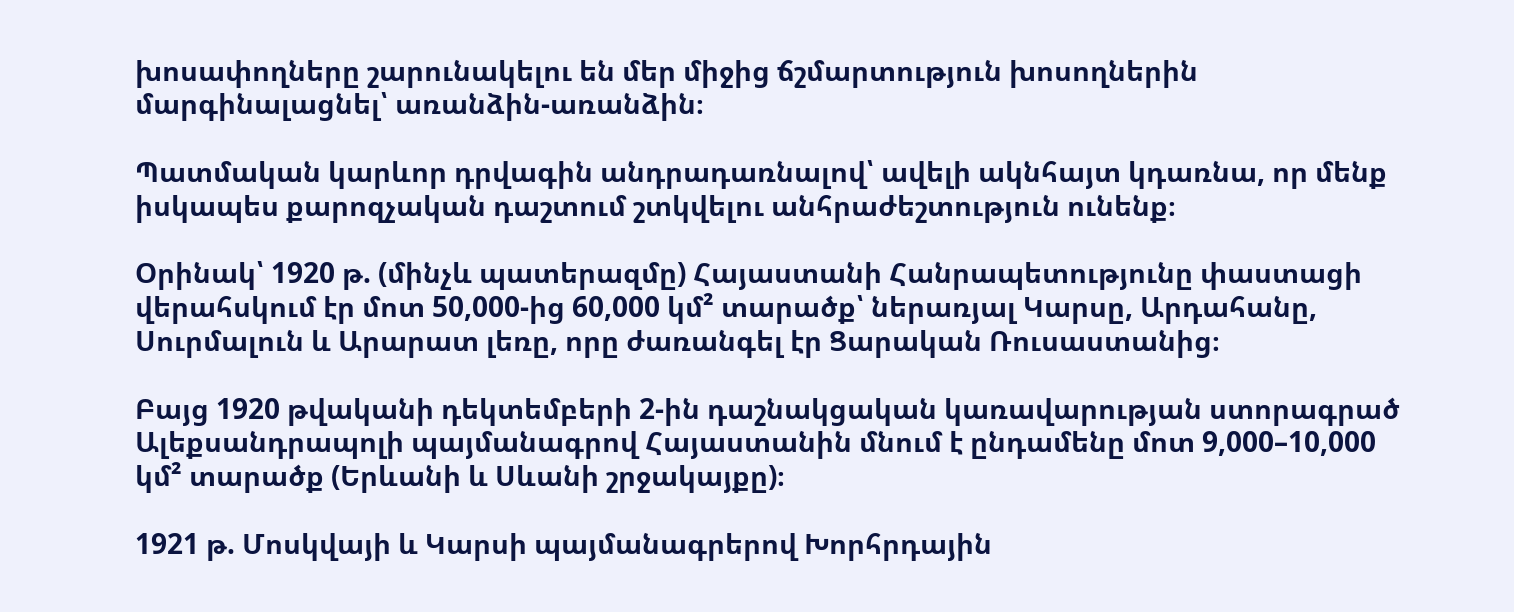խոսափողները շարունակելու են մեր միջից ճշմարտություն խոսողներին մարգինալացնել՝ առանձին-առանձին։

Պատմական կարևոր դրվագին անդրադառնալով՝ ավելի ակնհայտ կդառնա, որ մենք իսկապես քարոզչական դաշտում շտկվելու անհրաժեշտություն ունենք։

Օրինակ՝ 1920 թ. (մինչև պատերազմը) Հայաստանի Հանրապետությունը փաստացի վերահսկում էր մոտ 50,000-ից 60,000 կմ² տարածք՝ ներառյալ Կարսը, Արդահանը, Սուրմալուն և Արարատ լեռը, որը ժառանգել էր Ցարական Ռուսաստանից։

Բայց 1920 թվականի դեկտեմբերի 2-ին դաշնակցական կառավարության ստորագրած Ալեքսանդրապոլի պայմանագրով Հայաստանին մնում է ընդամենը մոտ 9,000–10,000 կմ² տարածք (Երևանի և Սևանի շրջակայքը)։

1921 թ. Մոսկվայի և Կարսի պայմանագրերով Խորհրդային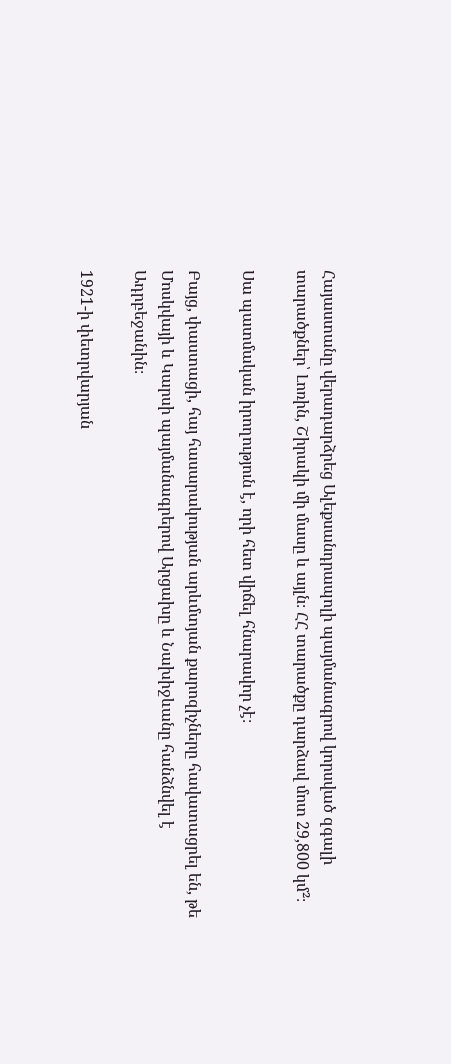Հայաստանը վերադարձրեց Ալեքսանդրապոլի պայմանագրով կորսված զգալի տարածքներ՝ Լոռին, Շիրակի մի մասը և այլն։ ՀՀ տարածքը դարձավ մոտ 29,800 կմ²։

Սա պատմական իրողություն է, որի հետ վիճել հնարավոր չէ։

Բայց, փաստացի, հայ հասարակության արևմտյան քարոզիչները հավատացրել են, թե Մոսկվայի և Կարսի պայմանագրերով Արցախը և Նախիջևանը հանձնվել է Ադրբեջանին։

1921-ի փետրվարյան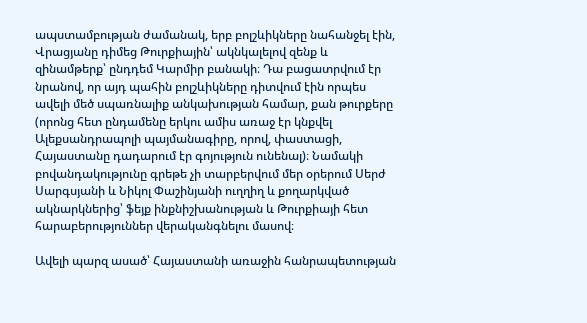ապստամբության ժամանակ, երբ բոլշևիկները նահանջել էին, Վրացյանը դիմեց Թուրքիային՝ ակնկալելով զենք և զինամթերք՝ ընդդեմ Կարմիր բանակի։ Դա բացատրվում էր նրանով, որ այդ պահին բոլշևիկները դիտվում էին որպես ավելի մեծ սպառնալիք անկախության համար, քան թուրքերը (որոնց հետ ընդամենը երկու ամիս առաջ էր կնքվել Ալեքսանդրապոլի պայմանագիրը, որով, փաստացի, Հայաստանը դադարում էր գոյություն ունենալ)։ Նամակի բովանդակությունը գրեթե չի տարբերվում մեր օրերում Սերժ Սարգսյանի և Նիկոլ Փաշինյանի ուղղիղ և քողարկված ակնարկներից՝ ֆեյք ինքնիշխանության և Թուրքիայի հետ հարաբերություններ վերականգնելու մասով։

Ավելի պարզ ասած՝ Հայաստանի առաջին հանրապետության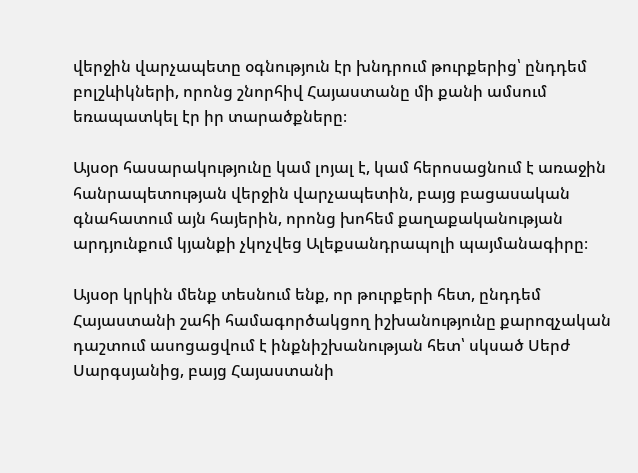վերջին վարչապետը օգնություն էր խնդրում թուրքերից՝ ընդդեմ բոլշևիկների, որոնց շնորհիվ Հայաստանը մի քանի ամսում եռապատկել էր իր տարածքները։

Այսօր հասարակությունը կամ լոյալ է, կամ հերոսացնում է առաջին հանրապետության վերջին վարչապետին, բայց բացասական գնահատում այն հայերին, որոնց խոհեմ քաղաքականության արդյունքում կյանքի չկոչվեց Ալեքսանդրապոլի պայմանագիրը։

Այսօր կրկին մենք տեսնում ենք, որ թուրքերի հետ, ընդդեմ Հայաստանի շահի համագործակցող իշխանությունը քարոզչական դաշտում ասոցացվում է ինքնիշխանության հետ՝ սկսած Սերժ Սարգսյանից, բայց Հայաստանի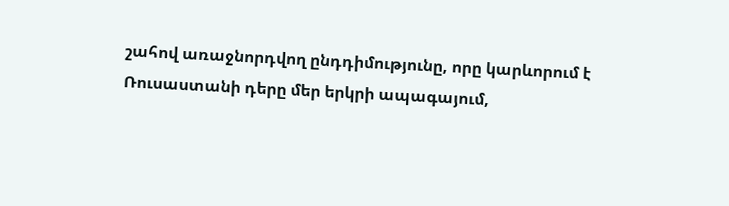շահով առաջնորդվող ընդդիմությունը, որը կարևորում է Ռուսաստանի դերը մեր երկրի ապագայում,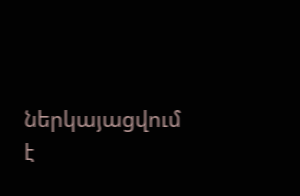ներկայացվում է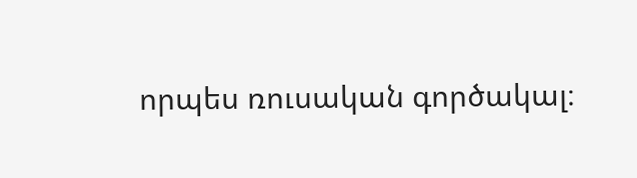որպես ռուսական գործակալ։